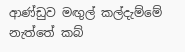ආණ්ඩුව මඟුල් කල්දැම්මේ නැත්තේ කබ්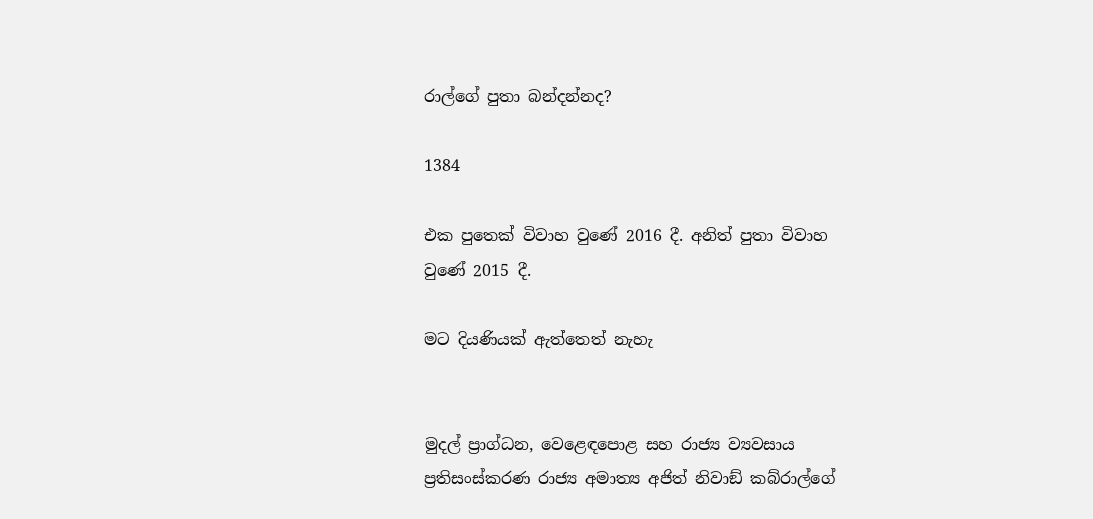රාල්ගේ පුතා බන්දන්නද?

1384

එක පුතෙක් විවාහ වුණේ 2016 දී. අනිත් පුතා විවාහ වුණේ 2015 දී.

මට දියණියක් ඇත්තෙත් නැහැ


මුදල් ප්‍රාග්ධන, වෙළෙඳපොළ සහ රාජ්‍ය ව්‍යවසාය ප්‍රතිසංස්කරණ රාජ්‍ය අමාත්‍ය අජිත් නිවාඞ් කබ්රාල්ගේ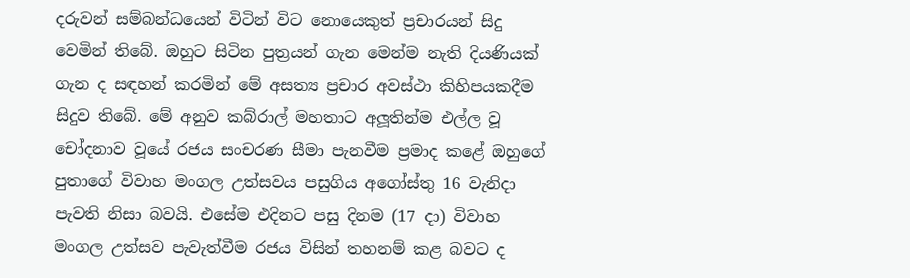දරුවන් සම්බන්ධයෙන් විටින් විට නොයෙකුත් ප්‍රචාරයන් සිදු වෙමින් තිබේ. ඔහුට සිටින පුත්‍රයන් ගැන මෙන්ම නැති දියණියක් ගැන ද සඳහන් කරමින් මේ අසත්‍ය ප්‍රචාර අවස්ථා කිහිපයකදීම සිදුව තිබේ. මේ අනුව කබ්රාල් මහතාට අලූතින්ම එල්ල වූ චෝදනාව වූයේ රජය සංචරණ සීමා පැනවීම ප්‍රමාද කළේ ඔහුගේ පුතාගේ විවාහ මංගල උත්සවය පසුගිය අගෝස්තු 16 වැනිදා පැවති නිසා බවයි. එසේම එදිනට පසු දිනම (17 දා) විවාහ මංගල උත්සව පැවැත්වීම රජය විසින් තහනම් කළ බවට ද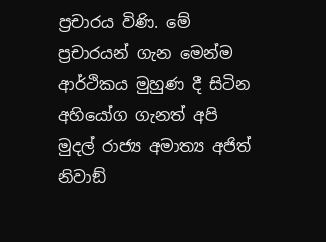ප්‍රචාරය විණි. මේ ප්‍රචාරයන් ගැන මෙන්ම ආර්ථිකය මුහුණ දී සිටින අහියෝග ගැනත් අපි මුදල් රාජ්‍ය අමාත්‍ය අජිත් නිවාඞ්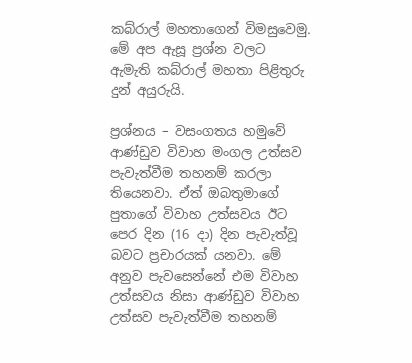කබ්රාල් මහතාගෙන් විමසුවෙමු. මේ අප ඇසූ ප්‍රශ්න වලට ඇමැති කබ්රාල් මහතා පිළිතුරු දුන් අයුරුයි.

ප්‍රශ්නය – වසංගතය හමුවේ ආණ්ඩුව විවාහ මංගල උත්සව පැවැත්වීම තහනම් කරලා තියෙනවා. ඒත් ඔබතුමාගේ පුතාගේ විවාහ උත්සවය ඊට පෙර දින (16 දා) දින පැවැත්වූ බවට ප්‍රචාරයක් යනවා. මේ අනුව පැවසෙන්නේ එම විවාහ උත්සවය නිසා ආණ්ඩුව විවාහ උත්සව පැවැත්වීම තහනම්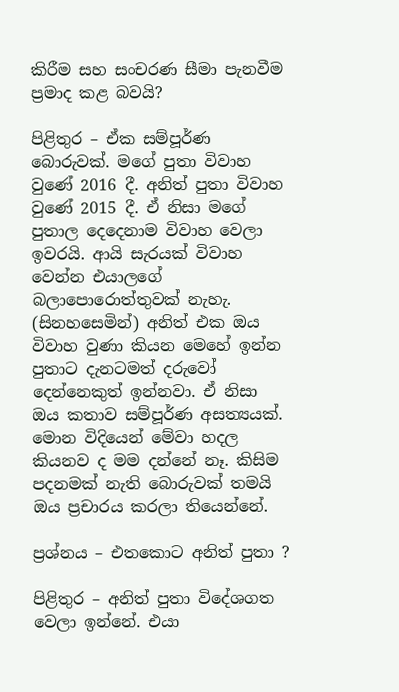කිරීම සහ සංචරණ සීමා පැනවීම ප්‍රමාද කළ බවයි?

පිළිතුර – ඒක සම්පූර්ණ බොරුවක්. මගේ පුතා විවාහ වුණේ 2016 දී. අනිත් පුතා විවාහ වුණේ 2015 දී. ඒ නිසා මගේ පුතාල දෙදෙනාම විවාහ වෙලා ඉවරයි. ආයි සැරයක් විවාහ වෙන්න එයාලගේ බලාපොරොත්තුවක් නැහැ. (සිනහසෙමින්) අනිත් එක ඔය විවාහ වුණා කියන මෙහේ ඉන්න පුතාට දැනටමත් දරුවෝ දෙන්නෙකුත් ඉන්නවා. ඒ නිසා ඔය කතාව සම්පූර්ණ අසත්‍යයක්. මොන විදියෙන් මේවා හදල කියනව ද මම දන්නේ නෑ. කිසිම පදනමක් නැති බොරුවක් තමයි ඔය ප්‍රචාරය කරලා තියෙන්නේ.

ප්‍රශ්නය – එතකොට අනිත් පුතා ?

පිළිතුර – අනිත් පුතා විදේශගත වෙලා ඉන්නේ. එයා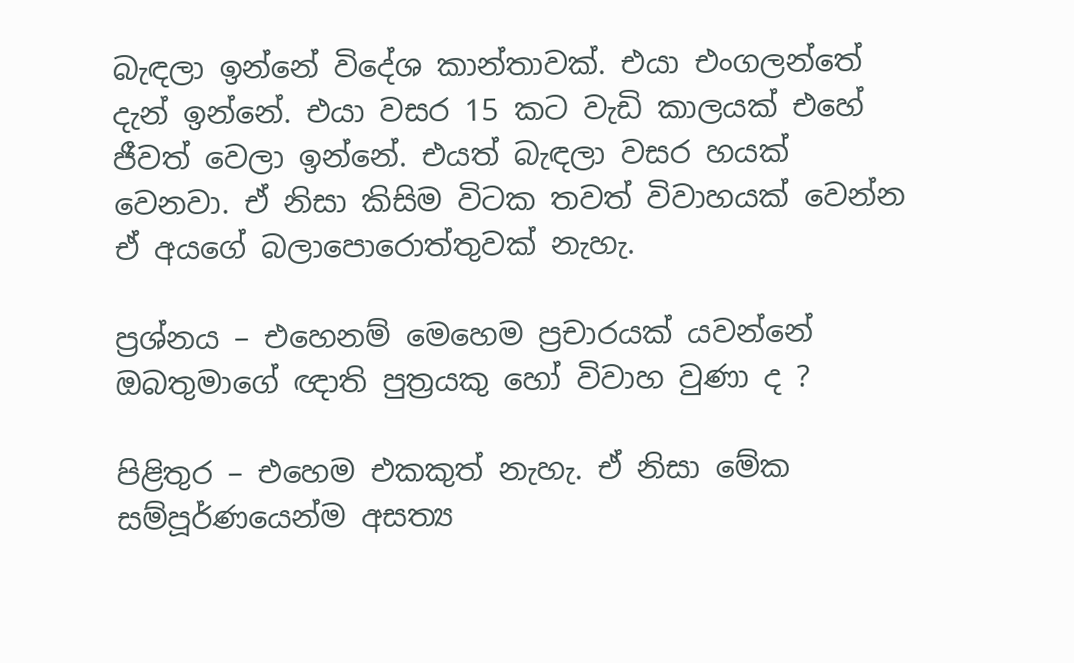බැඳලා ඉන්නේ විදේශ කාන්තාවක්. එයා එංගලන්තේ දැන් ඉන්නේ. එයා වසර 15 කට වැඩි කාලයක් එහේ ජීවත් වෙලා ඉන්නේ. එයත් බැඳලා වසර හයක් වෙනවා. ඒ නිසා කිසිම විටක තවත් විවාහයක් වෙන්න ඒ අයගේ බලාපොරොත්තුවක් නැහැ.

ප්‍රශ්නය – එහෙනම් මෙහෙම ප්‍රචාරයක් යවන්නේ ඔබතුමාගේ ඥාති පුත්‍රයකු හෝ විවාහ වුණා ද ?

පිළිතුර – එහෙම එකකුත් නැහැ. ඒ නිසා මේක සම්පූර්ණයෙන්ම අසත්‍ය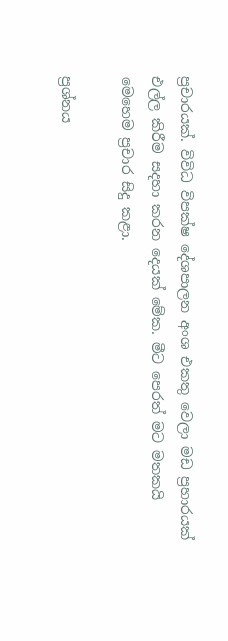ප්‍රචාරයක්. විවිධ විපක්ෂ දේශපාලන අංශ එකතු වෙලා මඩ ප්‍රහාරයක් එල්ල කිරීම සදහා කරන දෙයක් මේක. මීට පෙරත් මට මතකයි මෙහෙම ප්‍රචාර සිදු කළා.

ප්‍රශ්නය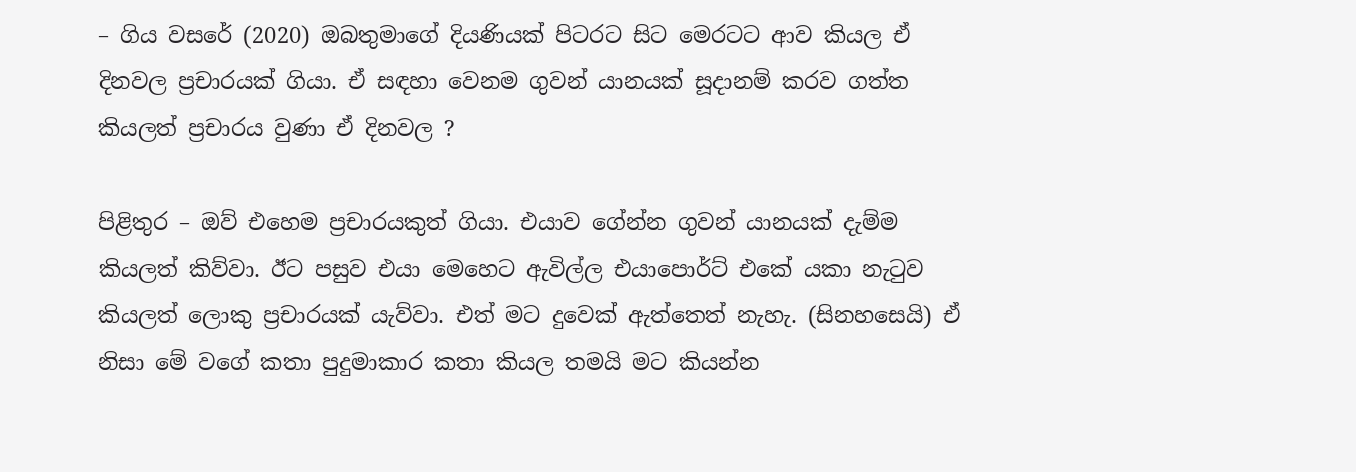– ගිය වසරේ (2020) ඔබතුමාගේ දියණියක් පිටරට සිට මෙරටට ආව කියල ඒ දිනවල ප්‍රචාරයක් ගියා. ඒ සඳහා වෙනම ගුවන් යානයක් සූදානම් කරව ගත්ත කියලත් ප්‍රචාරය වුණා ඒ දිනවල ?

පිළිතුර – ඔව් එහෙම ප්‍රචාරයකුත් ගියා. එයාව ගේන්න ගුවන් යානයක් දැම්ම කියලත් කිව්වා. ඊට පසුව එයා මෙහෙට ඇවිල්ල එයාපොර්ට් එකේ යකා නැටුව කියලත් ලොකු ප්‍රචාරයක් යැව්වා. එත් මට දුවෙක් ඇත්තෙත් නැහැ. (සිනහසෙයි) ඒ නිසා මේ වගේ කතා පුදුමාකාර කතා කියල තමයි මට කියන්න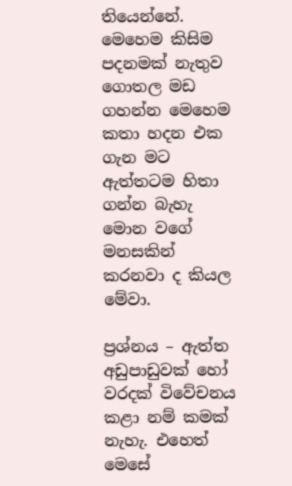තියෙන්නේ. මෙහෙම කිසිම පදනමක් නැතුව ගොතල මඩ ගහන්න මෙහෙම කතා හදන එක ගැන මට ඇත්තටම හිතා ගන්න බැහැ මොන වගේ මනසකින් කරනවා ද කියල මේවා.

ප්‍රශ්නය – ඇත්ත අඩුපාඩුවක් හෝ වරදක් විවේචනය කළා නම් කමක් නැහැ. එහෙත් මෙසේ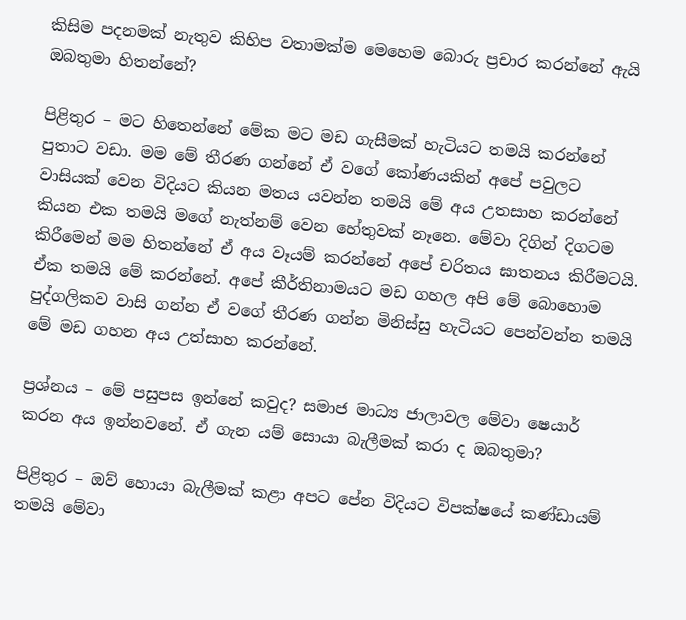කිසිම පදනමක් නැතුව කිහිප වතාමක්ම මෙහෙම බොරු ප්‍රචාර කරන්නේ ඇයි ඔබතුමා හිතන්නේ?

පිළිතුර – මට හිතෙන්නේ මේක මට මඩ ගැසීමක් හැටියට තමයි කරන්නේ පුතාට වඩා. මම මේ තීරණ ගන්නේ ඒ වගේ කෝණයකින් අපේ පවුලට වාසියක් වෙන විදියට කියන මතය යවන්න තමයි මේ අය උතසාහ කරන්නේ කියන එක තමයි මගේ නැත්නම් වෙන හේතුවක් නෑනෙ. මේවා දිගින් දිගටම කිරීමෙන් මම හිතන්නේ ඒ අය වෑයම් කරන්නේ අපේ චරිතය ඝාතනය කිරීමටයි. ඒක තමයි මේ කරන්නේ. අපේ කීර්තිනාමයට මඩ ගහල අපි මේ බොහොම පුද්ගලිකව වාසි ගන්න ඒ වගේ තීරණ ගන්න මිනිස්සු හැටියට පෙන්වන්න තමයි මේ මඩ ගහන අය උත්සාහ කරන්නේ.

ප්‍රශ්නය – මේ පසුපස ඉන්නේ කවුද? සමාජ මාධ්‍ය ජාලාවල මේවා ෂෙයාර් කරන අය ඉන්නවනේ. ඒ ගැන යම් සොයා බැලීමක් කරා ද ඔබතුමා?

පිළිතුර – ඔව් හොයා බැලීමක් කළා අපට පේන විදියට විපක්ෂයේ කණ්ඩායම් තමයි මේවා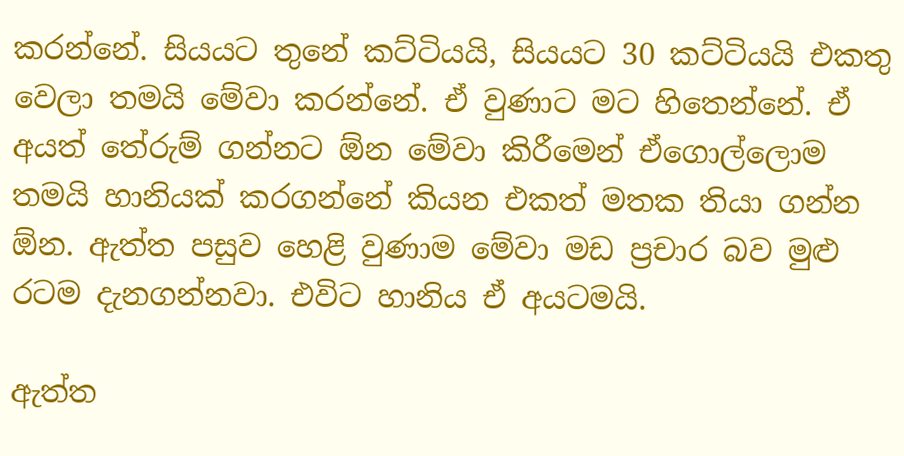කරන්නේ. සියයට තුනේ කට්ටියයි, සියයට 30 කට්ටියයි එකතු වෙලා තමයි මේවා කරන්නේ. ඒ වුණාට මට හිතෙන්නේ. ඒ අයත් තේරුම් ගන්නට ඕන මේවා කිරීමෙන් ඒගොල්ලොම තමයි හානියක් කරගන්නේ කියන එකත් මතක තියා ගන්න ඕන. ඇත්ත පසුව හෙළි වුණාම මේවා මඩ ප්‍රචාර බව මුළු රටම දැනගන්නවා. එවිට හානිය ඒ අයටමයි.

ඇත්ත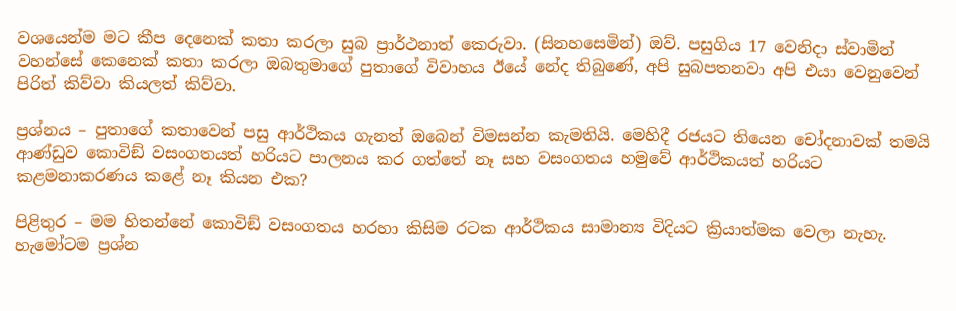වශයෙන්ම මට කීප දෙනෙක් කතා කරලා සුබ ප්‍රාර්ථනාත් කෙරුවා. (සිනහසෙමින්) ඔව්. පසුගිය 17 වෙනිදා ස්වාමින් වහන්සේ කෙනෙක් කතා කරලා ඔබතුමාගේ පුතාගේ විවාහය ඊයේ නේද තිබුණේ, අපි සුබපතනවා අපි එයා වෙනුවෙන් පිරිත් කිව්වා කියලත් කිව්වා.

ප්‍රශ්නය – පුතාගේ කතාවෙන් පසු ආර්ථිකය ගැනත් ඔබෙන් විමසන්න කැමතියි. මෙහිදී රජයට තියෙන චෝදනාවක් තමයි ආණ්ඩුව කොවිඞ් වසංගතයත් හරියට පාලනය කර ගත්තේ නෑ සහ වසංගතය හමුවේ ආර්ථිකයත් හරියට කළමනාකරණය කළේ නෑ කියන එක?

පිළිතුර – මම හිතන්නේ කොවිඞ් වසංගතය හරහා කිසිම රටක ආර්ථිකය සාමාන්‍ය විදියට ක්‍රියාත්මක වෙලා නැහැ. හැමෝටම ප්‍රශ්න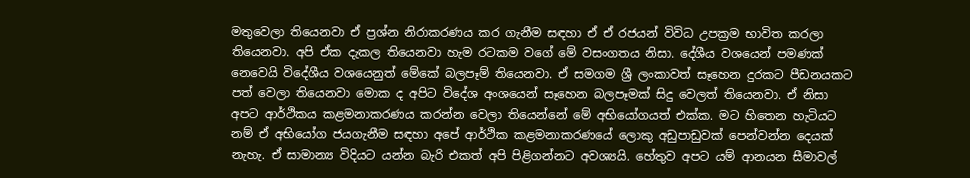මතුවෙලා තියෙනවා ඒ ප්‍රශ්න නිරාකරණය කර ගැනීම සඳහා ඒ ඒ රජයන් විවිධ උපක්‍රම භාවිත කරලා තියෙනවා. අපි ඒක දැකල තියෙනවා හැම රටකම වගේ මේ වසංගතය නිසා. දේශීය වශයෙන් පමණක් නෙවෙයි විදේශීය වශයෙනුත් මේකේ බලපෑම් තියෙනවා. ඒ සමගම ශ්‍රී ලංකාවත් සෑහෙන දුරකට පීඩනයකට පත් වෙලා තියෙනවා මොක ද අපිට විදේශ අංශයෙන් සෑහෙන බලපෑමක් සිදු වෙලත් තියෙනවා. ඒ නිසා අපට ආර්ථිකය කළමනාකරණය කරන්න වෙලා තියෙන්නේ මේ අභියෝගයත් එක්ක. මට හිතෙන හැටියට නම් ඒ අභියෝග ජයගැනීම සඳහා අපේ ආර්ථික කළමනාකරණයේ ලොකු අඩුපාඩුවක් පෙන්වන්න දෙයක් නැහැ. ඒ සාමාන්‍ය විදියට යන්න බැරි එකත් අපි පිළිගන්නට අවශ්‍යයි. හේතුව අපට යම් ආනයන සීමාවල්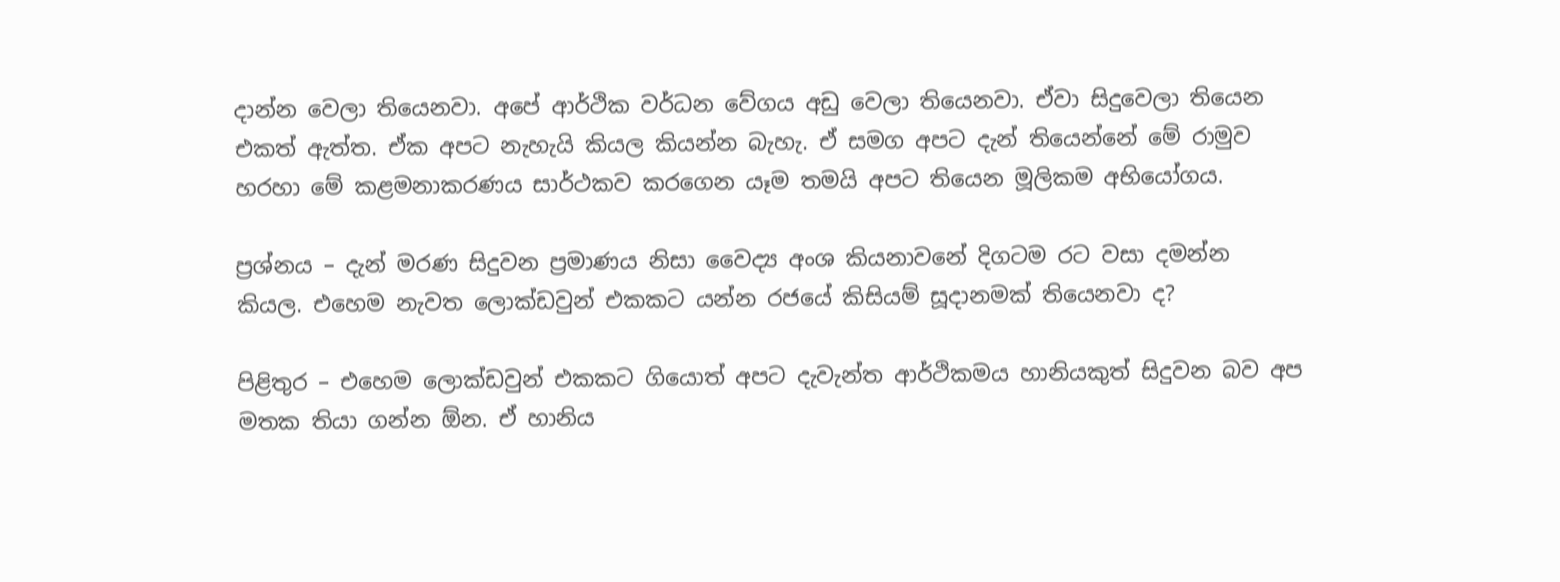දාන්න වෙලා තියෙනවා. අපේ ආර්ථික වර්ධන වේගය අඩු වෙලා තියෙනවා. ඒවා සිදුවෙලා තියෙන එකත් ඇත්ත. ඒක අපට නැහැයි කියල කියන්න බැහැ. ඒ සමග අපට දැන් තියෙන්නේ මේ රාමුව හරහා මේ කළමනාකරණය සාර්ථකව කරගෙන යෑම තමයි අපට තියෙන මූලිකම අභියෝගය.

ප්‍රශ්නය – දැන් මරණ සිදුවන ප්‍රමාණය නිසා වෛද්‍ය අංශ කියනාවනේ දිගටම රට වසා දමන්න කියල. එහෙම නැවත ලොක්ඩවුන් එකකට යන්න රජයේ කිසියම් සූදානමක් තියෙනවා ද?

පිළිතුර – එහෙම ලොක්ඩවුන් එකකට ගියොත් අපට දැවැන්ත ආර්ථිකමය හානියකුත් සිදුවන බව අප මතක තියා ගන්න ඕන. ඒ හානිය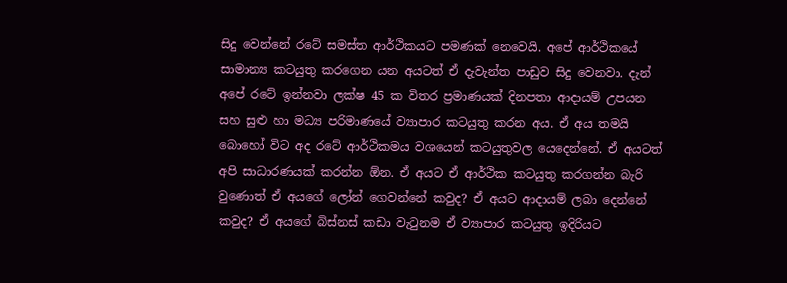සිදු වෙන්නේ රටේ සමස්ත ආර්ථිකයට පමණක් නෙවෙයි. අපේ ආර්ථිකයේ සාමාන්‍ය කටයුතු කරගෙන යන අයටත් ඒ දැවැන්ත පාඩුව සිදු වෙනවා. දැන් අපේ රටේ ඉන්නවා ලක්ෂ 45 ක විතර ප්‍රමාණයක් දිනපතා ආදායම් උපයන සහ සුළු හා මධ්‍ය පරිමාණයේ ව්‍යාපාර කටයුතු කරන අය. ඒ අය තමයි බොහෝ විට අද රටේ ආර්ථිකමය වශයෙන් කටයුතුවල යෙදෙන්නේ. ඒ අයටත් අපි සාධාරණයක් කරන්න ඕන. ඒ අයට ඒ ආර්ථික කටයුතු කරගන්න බැරි වුණොත් ඒ අයගේ ලෝන් ගෙවන්නේ කවුද? ඒ අයට ආදායම් ලබා දෙන්නේ කවුද? ඒ අයගේ බිස්නස් කඩා වැටුනම ඒ ව්‍යාපාර කටයුතු ඉදිරියට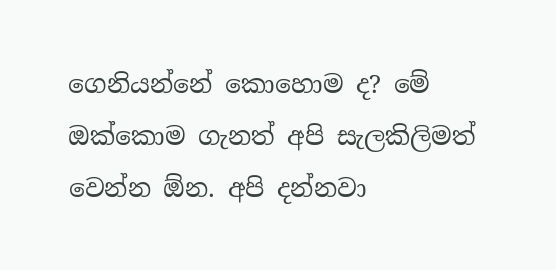ගෙනියන්නේ කොහොම ද? මේ ඔක්කොම ගැනත් අපි සැලකිලිමත් වෙන්න ඕන. අපි දන්නවා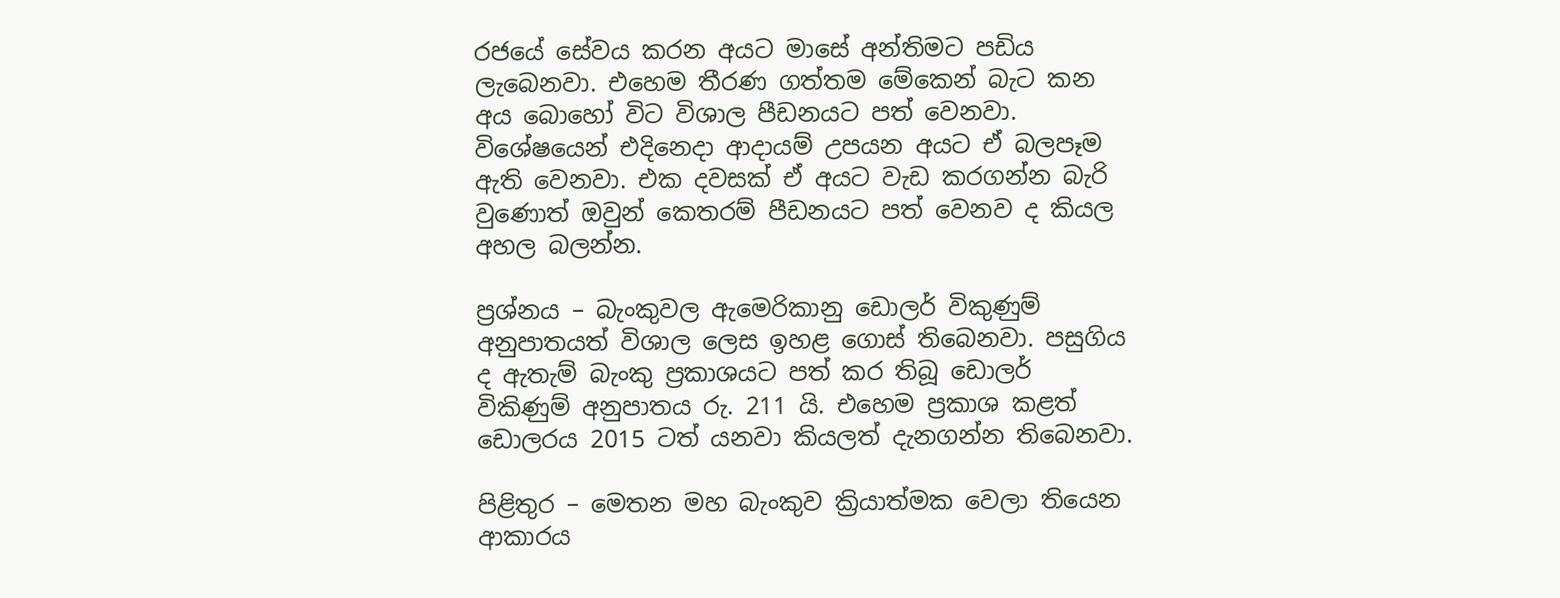රජයේ සේවය කරන අයට මාසේ අන්තිමට පඩිය ලැබෙනවා. එහෙම තීරණ ගත්තම මේකෙන් බැට කන අය බොහෝ විට විශාල පීඩනයට පත් වෙනවා. විශේෂයෙන් එදිනෙදා ආදායම් උපයන අයට ඒ බලපෑම ඇති වෙනවා. එක දවසක් ඒ අයට වැඩ කරගන්න බැරි වුණොත් ඔවුන් කෙතරම් පීඩනයට පත් වෙනව ද කියල අහල බලන්න.

ප්‍රශ්නය – බැංකුවල ඇමෙරිකානු ඩොලර් විකුණුම් අනුපාතයත් විශාල ලෙස ඉහළ ගොස් තිබෙනවා. පසුගිය ද ඇතැම් බැංකු ප්‍රකාශයට පත් කර තිබූ ඩොලර් විකිණුම් අනුපාතය රු. 211 යි. එහෙම ප්‍රකාශ කළත් ඩොලරය 2015 ටත් යනවා කියලත් දැනගන්න තිබෙනවා.

පිළිතුර – මෙතන මහ බැංකුව ක්‍රියාත්මක වෙලා තියෙන ආකාරය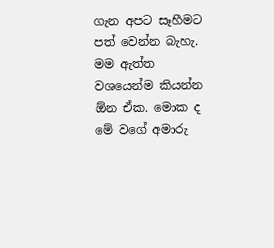ගැන අපට සෑහීමට පත් වෙන්න බැහැ. මම ඇත්ත වශයෙන්ම කියන්න ඕන ඒක. මොක ද මේ වගේ අමාරු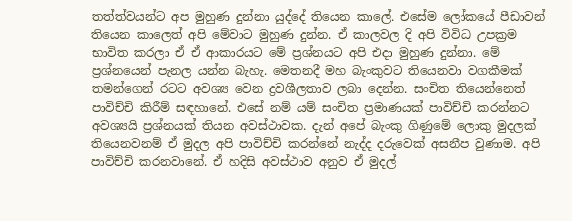තත්ත්වයන්ට අප මුහුණ දුන්නා යුද්දේ තියෙන කාලේ. එසේම ලෝකයේ පීඩාවන් තියෙන කාලෙත් අපි මේවාට මුහුණ දුන්න. ඒ කාලවල දි අපි විවිධ උපක්‍රම භාවිත කරලා ඒ ඒ ආකාරයට මේ ප්‍රශ්නයට අපි එදා මුහුණ දුන්නා. මේ ප්‍රශ්නයෙන් පැනල යන්න බැහැ. මෙතනදී මහ බැංකුවට තියෙනවා වගකීමක් තමන්ගෙන් රටට අවශ්‍ය වෙන ද්‍රවශීලතාව ලබා දෙන්න. සංචිත තියෙන්නෙත් පාවිච්චි කිරීම් සඳහානේ. එසේ නම් යම් සංචිත ප්‍රමාණයක් පාවිච්චි කරන්නට අවශ්‍යයි ප්‍රශ්නයක් තියන අවස්ථාවක. දැන් අපේ බැංකු ගිණුමේ ලොකු මුදලක් තියෙනවනම් ඒ මුදල අපි පාවිච්චි කරන්නේ නැද්ද දරුවෙක් අසනීප වුණාම. අපි පාවිච්චි කරනවානේ. ඒ හදිසි අවස්ථාව අනුව ඒ මුදල්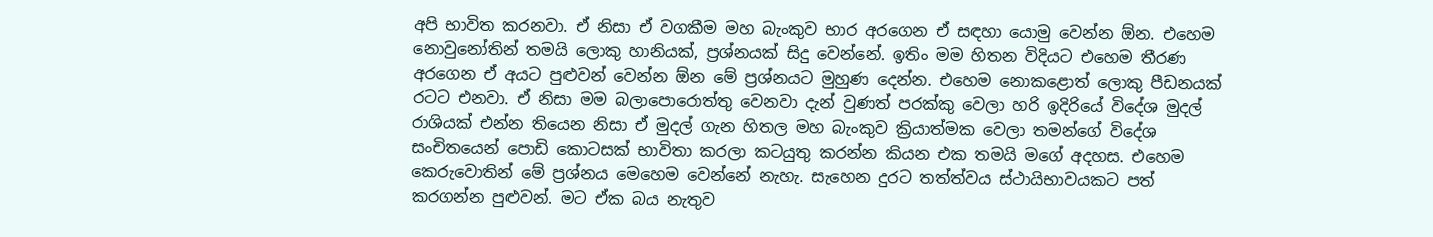අපි භාවිත කරනවා. ඒ නිසා ඒ වගකීම මහ බැංකුව භාර අරගෙන ඒ සඳහා යොමු වෙන්න ඕන. එහෙම නොවුනෝතින් තමයි ලොකු හානියක්, ප්‍රශ්නයක් සිදු වෙන්නේ. ඉතිං මම හිතන විදියට එහෙම තීරණ අරගෙන ඒ අයට පුළුවන් වෙන්න ඕන මේ ප්‍රශ්නයට මුහුණ දෙන්න. එහෙම නොකළොත් ලොකු පීඩනයක් රටට එනවා. ඒ නිසා මම බලාපොරොත්තු වෙනවා දැන් වුණත් පරක්කු වෙලා හරි ඉදිරියේ විදේශ මුදල් රාශියක් එන්න තියෙන නිසා ඒ මුදල් ගැන හිතල මහ බැංකුව ක්‍රියාත්මක වෙලා තමන්ගේ විදේශ සංචිතයෙන් පොඩි කොටසක් භාවිතා කරලා කටයුතු කරන්න කියන එක තමයි මගේ අදහස. එහෙම කෙරුවොතින් මේ ප්‍රශ්නය මෙහෙම වෙන්නේ නැහැ. සැහෙන දුරට තත්ත්වය ස්ථායිභාවයකට පත් කරගන්න පුළුවන්. මට ඒක බය නැතුව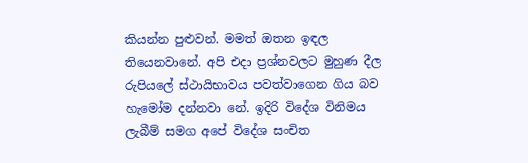කියන්න පුළුවන්. මමත් ඔතන ඉඳල තියෙනවානේ. අපි එදා ප්‍රශ්නවලට මුහුණ දීල රුපියලේ ස්ථායිභාවය පවත්වාගෙන ගිය බව හැමෝම දන්නවා නේ. ඉදිරි විදේශ විනිමය ලැබීම් සමග අපේ විදේශ සංචිත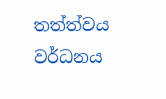තත්ත්වය වර්ධනය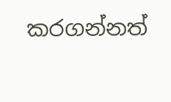කරගන්නත්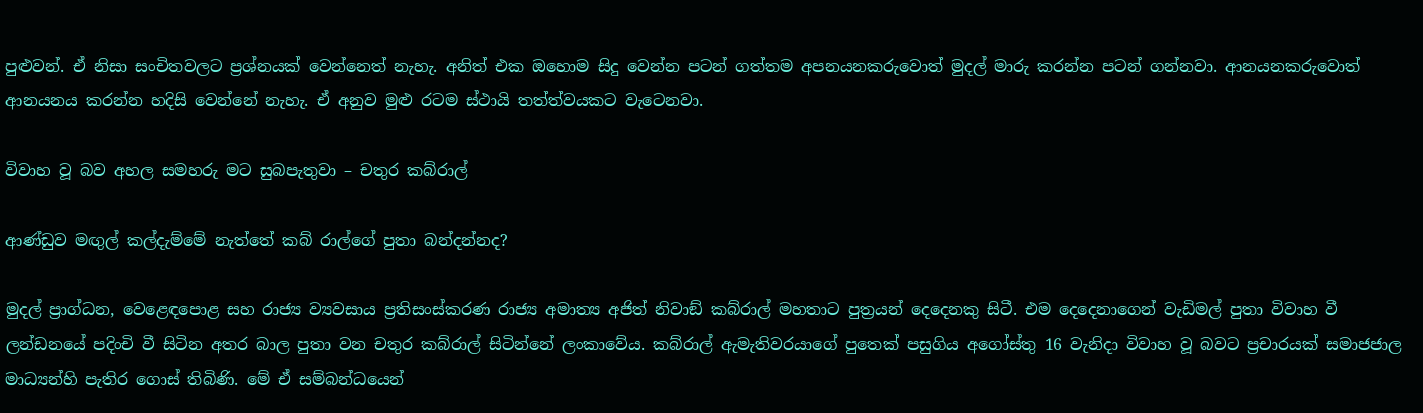පුළුවන්. ඒ නිසා සංචිතවලට ප්‍රශ්නයක් වෙන්නෙත් නැහැ. අනිත් එක ඔහොම සිදු වෙන්න පටන් ගත්තම අපනයනකරුවොත් මුදල් මාරු කරන්න පටන් ගන්නවා. ආනයනකරුවොත් ආනයනය කරන්න හදිසි වෙන්නේ නැහැ. ඒ අනුව මුළු රටම ස්ථායි තත්ත්වයකට වැටෙනවා.

විවාහ වූ බව අහල සමහරු මට සුබපැතුවා – චතුර කබ්රාල්

ආණ්ඩුව මඟුල් කල්දැම්මේ නැත්තේ කබ් රාල්ගේ පුතා බන්දන්නද?

මුදල් ප්‍රාග්ධන, වෙළෙඳපොළ සහ රාජ්‍ය ව්‍යවසාය ප්‍රතිසංස්කරණ රාජ්‍ය අමාත්‍ය අජිත් නිවාඞ් කබ්රාල් මහතාට පුත්‍රයන් දෙදෙනකු සිටී. එම දෙදෙනාගෙන් වැඩිමල් පුතා විවාහ වී ලන්ඩනයේ පදිංචි වී සිටින අතර බාල පුතා වන චතුර කබ්රාල් සිටින්නේ ලංකාවේය. කබ්රාල් ඇමැතිවරයාගේ පුතෙක් පසුගිය අගෝස්තු 16 වැනිදා විවාහ වූ බවට ප්‍රචාරයක් සමාජජාල මාධ්‍යන්හි පැතිර ගොස් තිබිණි. මේ ඒ සම්බන්ධයෙන්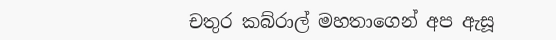චතුර කබ්රාල් මහතාගෙන් අප ඇසූ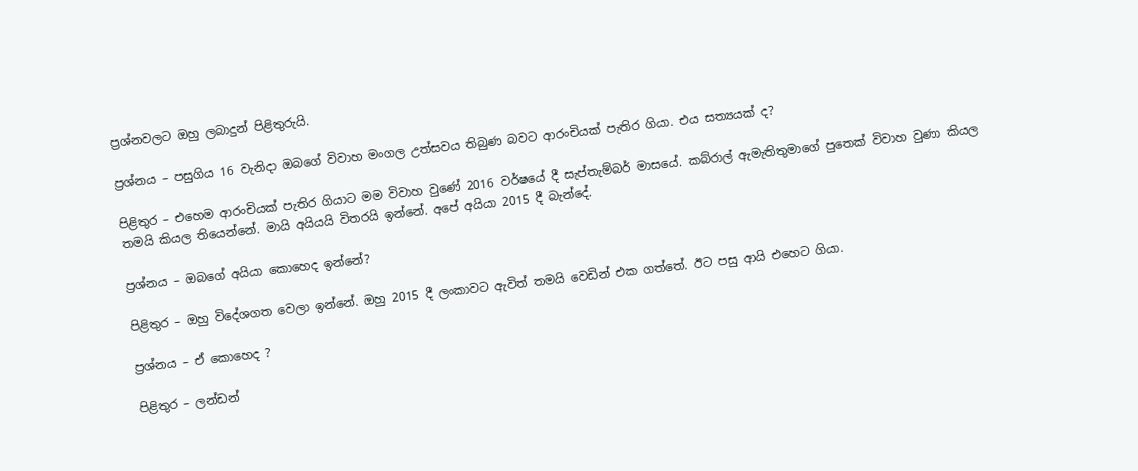ප්‍රශ්නවලට ඔහු ලබාදුන් පිළිතුරුයි.

ප්‍රශ්නය – පසුගිය 16 වැනිදා ඔබගේ විවාහ මංගල උත්සවය තිබුණ බවට ආරංචියක් පැතිර ගියා. එය සත්‍යයක් ද?

පිළිතුර – එහෙම ආරංචියක් පැතිර ගියාට මම විවාහ වුණේ 2016 වර්ෂයේ දී සැප්තැම්බර් මාසයේ. කබ්රාල් ඇමැතිතුමාගේ පුතෙක් විවාහ වුණා කියල තමයි කියල තියෙන්නේ. මායි අයියයි විතරයි ඉන්නේ. අපේ අයියා 2015 දී බැන්දේ.

ප්‍රශ්නය – ඔබගේ අයියා කොහෙද ඉන්නේ?

පිළිතුර – ඔහු විදේශගත වෙලා ඉන්නේ. ඔහු 2015 දී ලංකාවට ඇවිත් තමයි වෙඩින් එක ගත්තේ. ඊට පසු ආයි එහෙට ගියා.

ප්‍රශ්නය – ඒ කොහෙද ?

පිළිතුර – ලන්ඩන්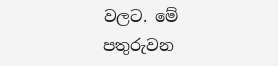වලට. මේ පතුරුවන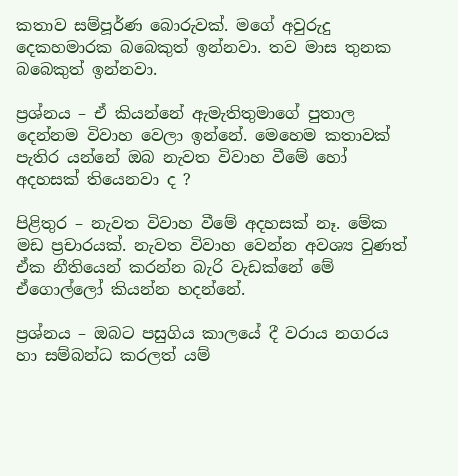කතාව සම්පූර්ණ බොරුවක්. මගේ අවුරුදු දෙකහමාරක බබෙකුත් ඉන්නවා. තව මාස තුනක බබෙකුත් ඉන්නවා.

ප්‍රශ්නය – ඒ කියන්නේ ඇමැතිතුමාගේ පුතාල දෙන්නම විවාහ වෙලා ඉන්නේ. මෙහෙම කතාවක් පැතිර යන්නේ ඔබ නැවත විවාහ වීමේ හෝ අදහසක් තියෙනවා ද ?

පිළිතුර – නැවත විවාහ වීමේ අදහසක් නෑ. මේක මඩ ප්‍රචාරයක්. නැවත විවාහ වෙන්න අවශ්‍ය වුණත් ඒක නීතියෙන් කරන්න බැරි වැඩක්නේ මේ ඒගොල්ලෝ කියන්න හදන්නේ.

ප්‍රශ්නය – ඔබට පසුගිය කාලයේ දී වරාය නගරය හා සම්බන්ධ කරලත් යම්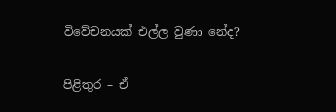විවේචනයක් එල්ල වුණා නේද?

පිළිතුර – ඒ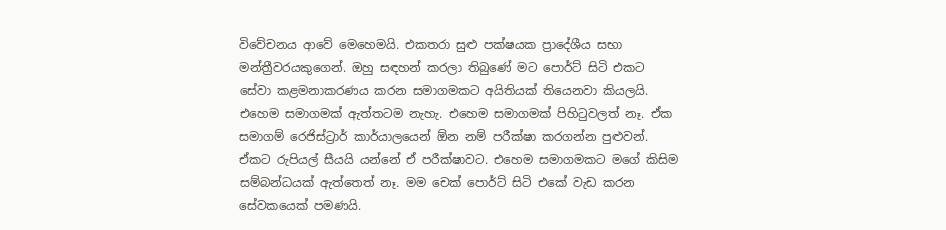විවේචනය ආවේ මෙහෙමයි. එකතරා සුළු පක්ෂයක ප්‍රාදේශීය සභා මන්ත්‍රීවරයකුගෙන්. ඔහු සඳහන් කරලා තිබුණේ මට පොර්ට් සිටි එකට සේවා කළමනාකරණය කරන සමාගමකට අයිතියක් තියෙනවා කියලයි. එහෙම සමාගමක් ඇත්තටම නැහැ. එහෙම සමාගමක් පිහිටුවලත් නෑ. ඒක සමාගම් රෙජිස්ට්‍රාර් කාර්යාලයෙන් ඕන නම් පරීක්ෂා කරගන්න පුළුවන්. ඒකට රුපියල් සීයයි යන්නේ ඒ පරීක්ෂාවට. එහෙම සමාගමකට මගේ කිසිම සම්බන්ධයක් ඇත්තෙත් නෑ. මම චෙක් පොර්ට් සිටි එකේ වැඩ කරන සේවකයෙක් පමණයි.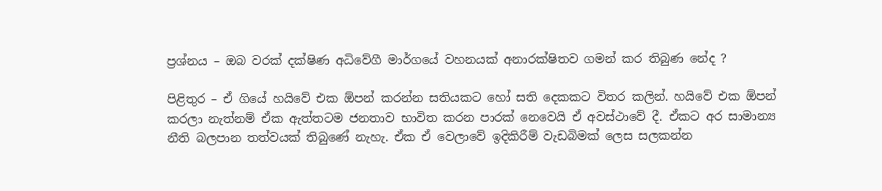ප්‍රශ්නය – ඔබ වරක් දක්ෂිණ අධිවේගී මාර්ගයේ වහනයක් අනාරක්ෂිතව ගමන් කර තිබුණ නේද ?

පිළිතුර – ඒ ගියේ හයිවේ එක ඕපන් කරන්න සතියකට හෝ සති දෙකකට විතර කලින්. හයිවේ එක ඕපන් කරලා නැත්නම් ඒක ඇත්තටම ජනතාව භාවිත කරන පාරක් නෙවෙයි ඒ අවස්ථාවේ දී. ඒකට අර සාමාන්‍ය නීති බලපාන තත්වයක් තිබුණේ නැහැ. ඒක ඒ වෙලාවේ ඉදිකිරීම් වැඩබිමක් ලෙස සලකන්න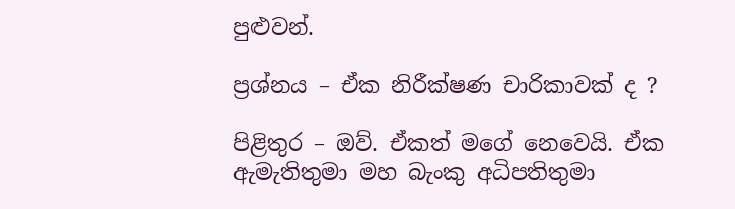පුළුවන්.

ප්‍රශ්නය – ඒක නිරීක්ෂණ චාරිකාවක් ද ?

පිළිතුර – ඔව්. ඒකත් මගේ නෙවෙයි. ඒක ඇමැතිතුමා මහ බැංකු අධිපතිතුමා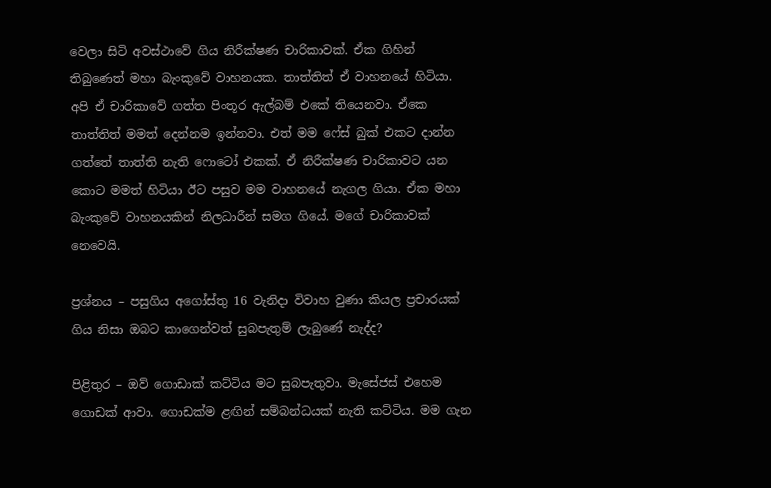වෙලා සිටි අවස්ථාවේ ගිය නිරීක්ෂණ චාරිකාවක්. ඒක ගිහින් තිබුණෙත් මහා බැංකුවේ වාහනයක. තාත්තිත් ඒ වාහනයේ හිටියා. අපි ඒ චාරිකාවේ ගත්ත පිංතූර ඇල්බම් එකේ තියෙනවා. ඒකෙ තාත්තිත් මමත් දෙන්නම ඉන්නවා. එත් මම ෆේස් බුක් එකට දාන්න ගත්තේ තාත්ති නැති ෆොටෝ එකක්. ඒ නිරීක්ෂණ චාරිකාවට යන කොට මමත් හිටියා ඊට පසුව මම වාහනයේ නැගල ගියා. ඒක මහා බැංකුවේ වාහනයකින් නිලධාරීන් සමග ගියේ. මගේ චාරිකාවක් නෙවෙයි.

ප්‍රශ්නය – පසුගිය අගෝස්තු 16 වැනිදා විවාහ වුණා කියල ප්‍රචාරයක් ගිය නිසා ඔබට කාගෙන්වත් සුබපැතුම් ලැබුණේ නැද්ද?

පිළිතුර – ඔව් ගොඩාක් කට්ටිය මට සුබපැතුවා. මැසේජස් එහෙම ගොඩක් ආවා. ගොඩක්ම ළඟින් සම්බන්ධයක් නැති කට්ටිය. මම ගැන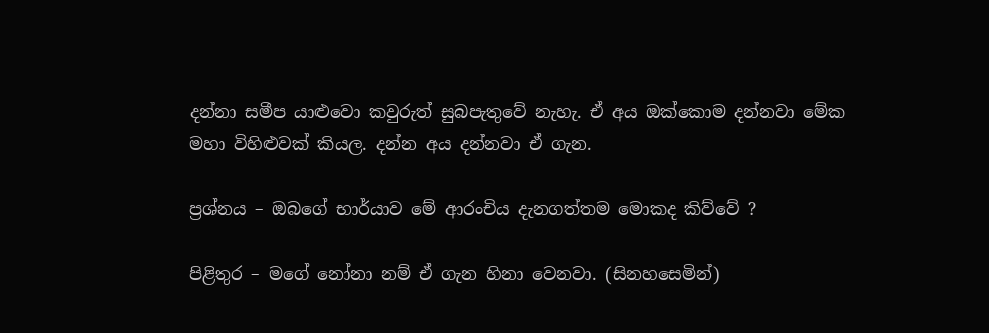දන්නා සමීප යාළුවො කවුරුත් සුබපැතුවේ නැහැ. ඒ අය ඔක්කොම දන්නවා මේක මහා විහිළුවක් කියල. දන්න අය දන්නවා ඒ ගැන.

ප්‍රශ්නය – ඔබගේ භාර්යාව මේ ආරංචිය දැනගත්තම මොකද කිව්වේ ?

පිළිතුර – මගේ නෝනා නම් ඒ ගැන හිනා වෙනවා. (සිනහසෙමින්)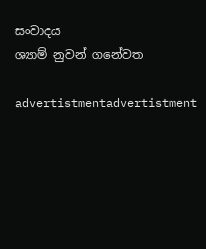සංවාදය
ශ්‍යාම් නුවන් ගනේවත

advertistmentadvertistment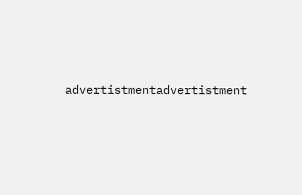advertistmentadvertistment